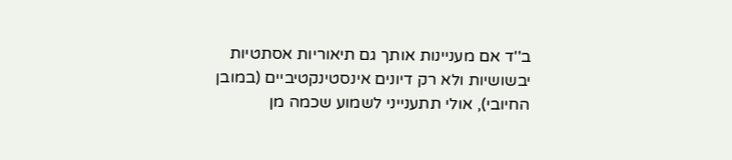ב''ד אם מעניינות אותך גם תיאוריות אסתטיות יבשושיות ולא רק דיונים אינסטינקטיביים (במובן החיובי), אולי תתענייני לשמוע שכמה מן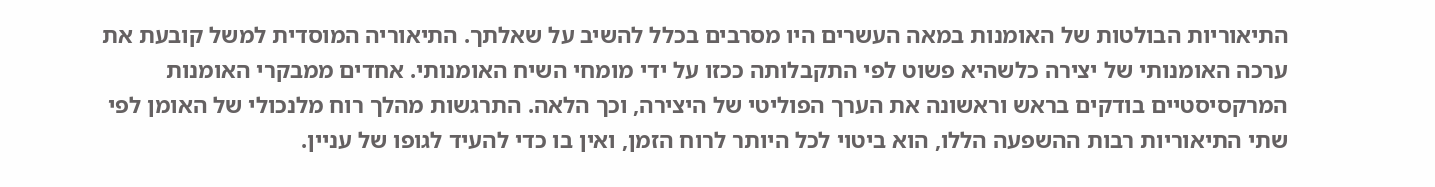התיאוריות הבולטות של האומנות במאה העשרים היו מסרבים בכלל להשיב על שאלתך. התיאוריה המוסדית למשל קובעת את ערכה האומנותי של יצירה כלשהיא פשוט לפי התקבלותה ככזו על ידי מומחי השיח האומנותי. אחדים ממבקרי האומנות המרקסיסטיים בודקים בראש וראשונה את הערך הפוליטי של היצירה, וכך הלאה. התרגשות מהלך רוח מלנכולי של האומן לפי שתי התיאוריות רבות ההשפעה הללו, הוא ביטוי לכל היותר לרוח הזמן, ואין בו כדי להעיד לגופו של עניין.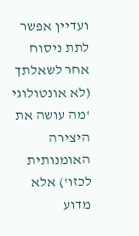ועדיין אפשר לתת ניסוח אחר לשאלתך (לא אונטולוגי 'מה עושה את היצירה האומנותית לכזו') אלא מדוע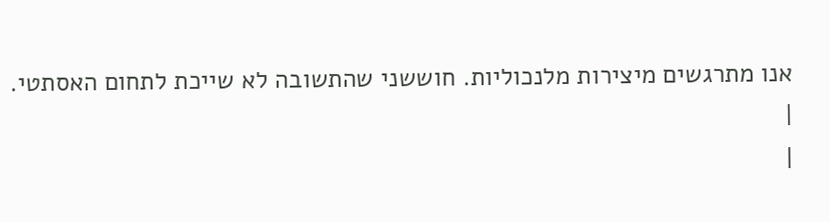אנו מתרגשים מיצירות מלנכוליות. חוששני שהתשובה לא שייכת לתחום האסתטי.
|
|